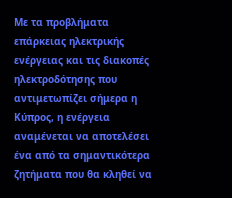Με τα προβλήματα επάρκειας ηλεκτρικής ενέργειας και τις διακοπές ηλεκτροδότησης που αντιμετωπίζει σήμερα η Κύπρος, η ενέργεια αναμένεται να αποτελέσει ένα από τα σημαντικότερα ζητήματα που θα κληθεί να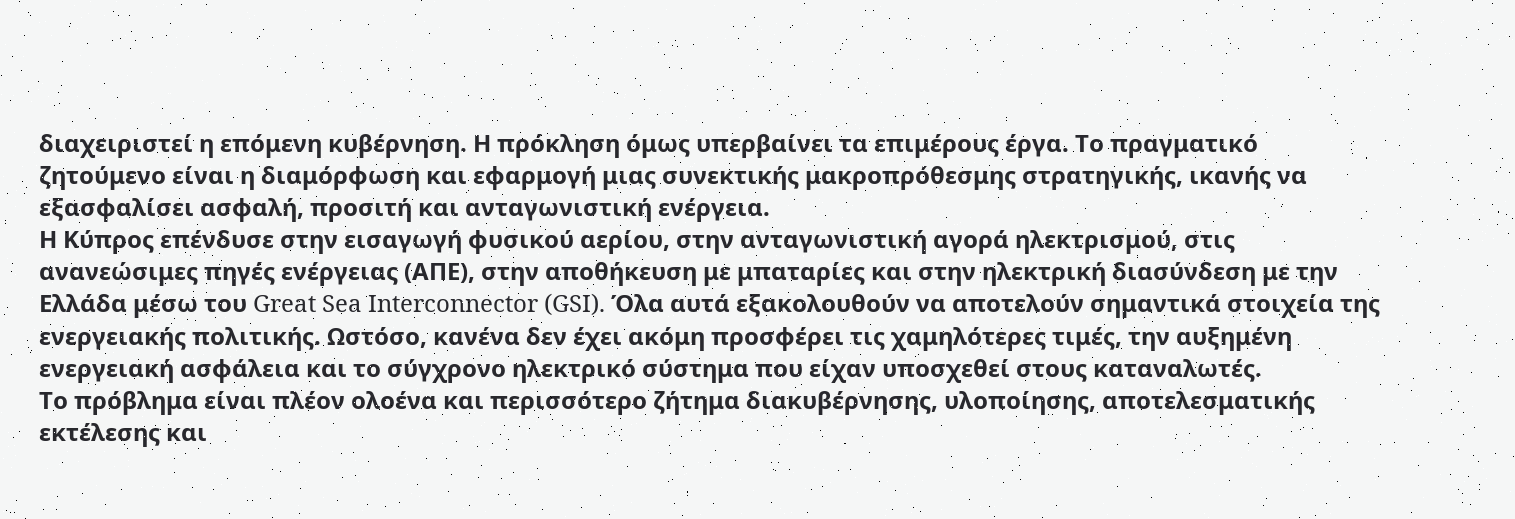διαχειριστεί η επόμενη κυβέρνηση. Η πρόκληση όμως υπερβαίνει τα επιμέρους έργα. Το πραγματικό ζητούμενο είναι η διαμόρφωση και εφαρμογή μιας συνεκτικής μακροπρόθεσμης στρατηγικής, ικανής να εξασφαλίσει ασφαλή, προσιτή και ανταγωνιστική ενέργεια.
Η Κύπρος επένδυσε στην εισαγωγή φυσικού αερίου, στην ανταγωνιστική αγορά ηλεκτρισμού, στις ανανεώσιμες πηγές ενέργειας (ΑΠΕ), στην αποθήκευση με μπαταρίες και στην ηλεκτρική διασύνδεση με την Ελλάδα μέσω του Great Sea Interconnector (GSI). Όλα αυτά εξακολουθούν να αποτελούν σημαντικά στοιχεία της ενεργειακής πολιτικής. Ωστόσο, κανένα δεν έχει ακόμη προσφέρει τις χαμηλότερες τιμές, την αυξημένη ενεργειακή ασφάλεια και το σύγχρονο ηλεκτρικό σύστημα που είχαν υποσχεθεί στους καταναλωτές.
Το πρόβλημα είναι πλέον ολοένα και περισσότερο ζήτημα διακυβέρνησης, υλοποίησης, αποτελεσματικής εκτέλεσης και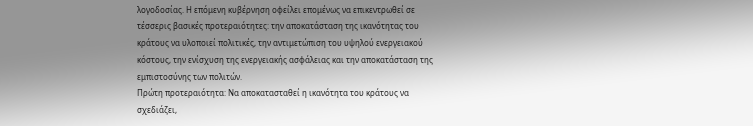λογοδοσίας. Η επόμενη κυβέρνηση οφείλει επομένως να επικεντρωθεί σε τέσσερις βασικές προτεραιότητες: την αποκατάσταση της ικανότητας του κράτους να υλοποιεί πολιτικές, την αντιμετώπιση του υψηλού ενεργειακού κόστους, την ενίσχυση της ενεργειακής ασφάλειας και την αποκατάσταση της εμπιστοσύνης των πολιτών.
Πρώτη προτεραιότητα: Να αποκατασταθεί η ικανότητα του κράτους να σχεδιάζει,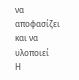να αποφασίζει και να υλοποιεί
Η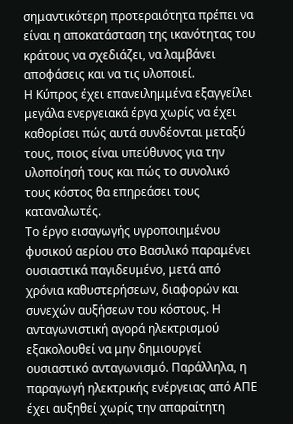σημαντικότερη προτεραιότητα πρέπει να είναι η αποκατάσταση της ικανότητας του κράτους να σχεδιάζει, να λαμβάνει αποφάσεις και να τις υλοποιεί.
Η Κύπρος έχει επανειλημμένα εξαγγείλει μεγάλα ενεργειακά έργα χωρίς να έχει καθορίσει πώς αυτά συνδέονται μεταξύ τους, ποιος είναι υπεύθυνος για την υλοποίησή τους και πώς το συνολικό τους κόστος θα επηρεάσει τους καταναλωτές.
Το έργο εισαγωγής υγροποιημένου φυσικού αερίου στο Βασιλικό παραμένει ουσιαστικά παγιδευμένο, μετά από χρόνια καθυστερήσεων, διαφορών και συνεχών αυξήσεων του κόστους. Η ανταγωνιστική αγορά ηλεκτρισμού εξακολουθεί να μην δημιουργεί ουσιαστικό ανταγωνισμό. Παράλληλα, η παραγωγή ηλεκτρικής ενέργειας από ΑΠΕ έχει αυξηθεί χωρίς την απαραίτητη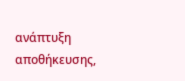ανάπτυξη αποθήκευσης,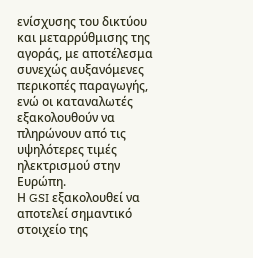ενίσχυσης του δικτύου και μεταρρύθμισης της αγοράς, με αποτέλεσμα συνεχώς αυξανόμενες περικοπές παραγωγής, ενώ οι καταναλωτές εξακολουθούν να πληρώνουν από τις υψηλότερες τιμές ηλεκτρισμού στην Ευρώπη.
Η GSI εξακολουθεί να αποτελεί σημαντικό στοιχείο της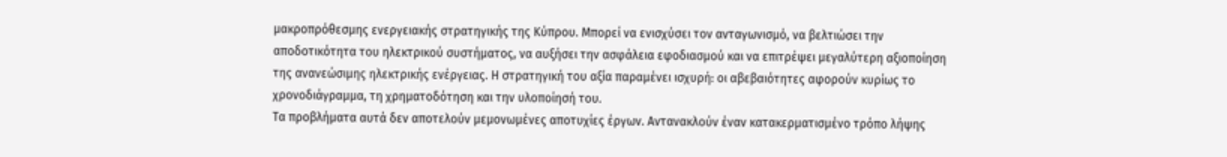μακροπρόθεσμης ενεργειακής στρατηγικής της Κύπρου. Μπορεί να ενισχύσει τον ανταγωνισμό, να βελτιώσει την αποδοτικότητα του ηλεκτρικού συστήματος, να αυξήσει την ασφάλεια εφοδιασμού και να επιτρέψει μεγαλύτερη αξιοποίηση της ανανεώσιμης ηλεκτρικής ενέργειας. Η στρατηγική του αξία παραμένει ισχυρή: οι αβεβαιότητες αφορούν κυρίως το χρονοδιάγραμμα, τη χρηματοδότηση και την υλοποίησή του.
Τα προβλήματα αυτά δεν αποτελούν μεμονωμένες αποτυχίες έργων. Αντανακλούν έναν κατακερματισμένο τρόπο λήψης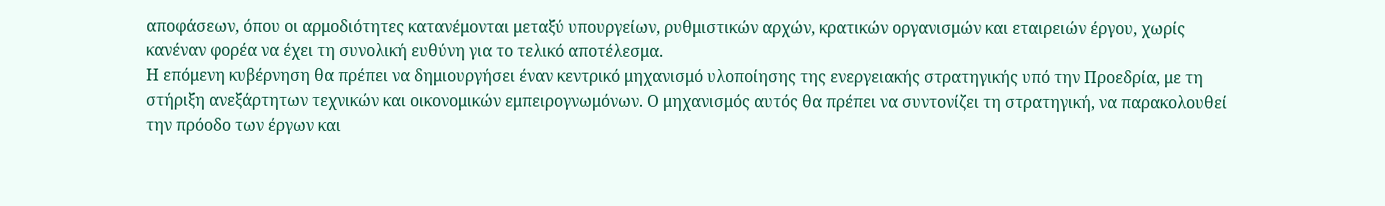αποφάσεων, όπου οι αρμοδιότητες κατανέμονται μεταξύ υπουργείων, ρυθμιστικών αρχών, κρατικών οργανισμών και εταιρειών έργου, χωρίς κανέναν φορέα να έχει τη συνολική ευθύνη για το τελικό αποτέλεσμα.
Η επόμενη κυβέρνηση θα πρέπει να δημιουργήσει έναν κεντρικό μηχανισμό υλοποίησης της ενεργειακής στρατηγικής υπό την Προεδρία, με τη στήριξη ανεξάρτητων τεχνικών και οικονομικών εμπειρογνωμόνων. Ο μηχανισμός αυτός θα πρέπει να συντονίζει τη στρατηγική, να παρακολουθεί την πρόοδο των έργων και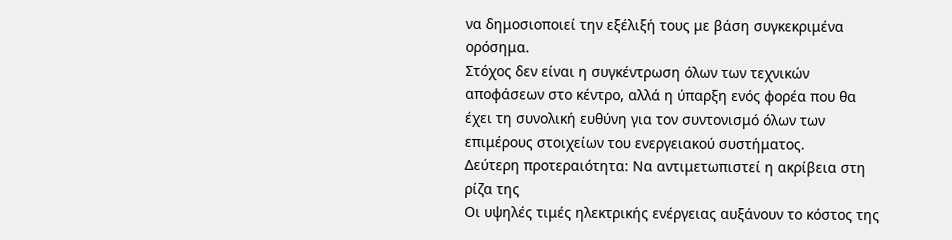να δημοσιοποιεί την εξέλιξή τους με βάση συγκεκριμένα ορόσημα.
Στόχος δεν είναι η συγκέντρωση όλων των τεχνικών αποφάσεων στο κέντρο, αλλά η ύπαρξη ενός φορέα που θα έχει τη συνολική ευθύνη για τον συντονισμό όλων των επιμέρους στοιχείων του ενεργειακού συστήματος.
Δεύτερη προτεραιότητα: Να αντιμετωπιστεί η ακρίβεια στη ρίζα της
Οι υψηλές τιμές ηλεκτρικής ενέργειας αυξάνουν το κόστος της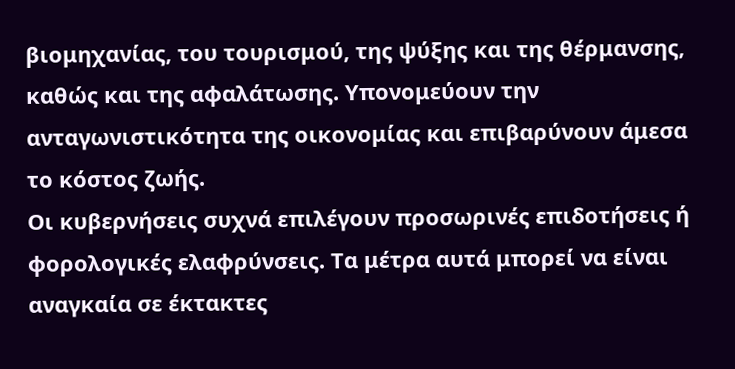βιομηχανίας, του τουρισμού, της ψύξης και της θέρμανσης, καθώς και της αφαλάτωσης. Υπονομεύουν την ανταγωνιστικότητα της οικονομίας και επιβαρύνουν άμεσα το κόστος ζωής.
Οι κυβερνήσεις συχνά επιλέγουν προσωρινές επιδοτήσεις ή φορολογικές ελαφρύνσεις. Τα μέτρα αυτά μπορεί να είναι αναγκαία σε έκτακτες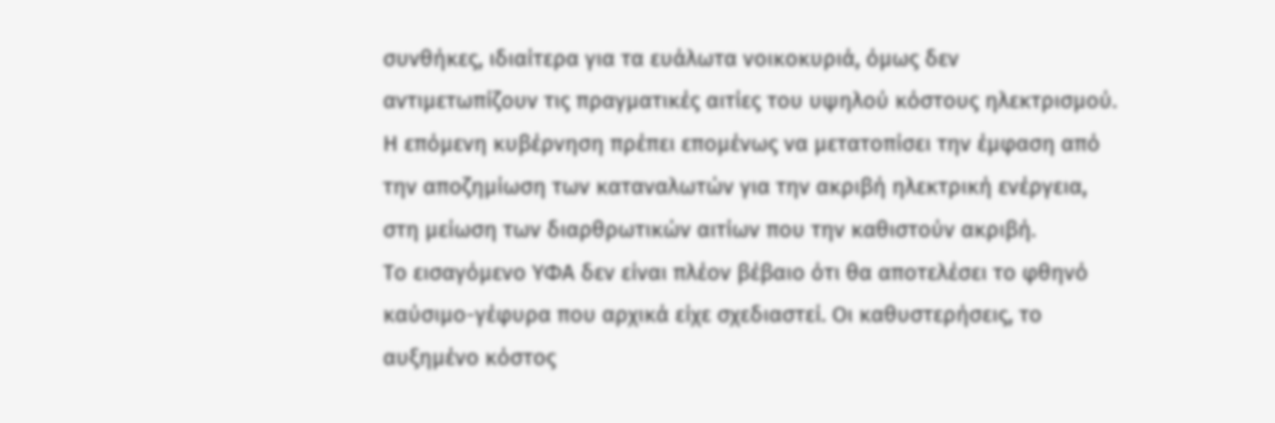συνθήκες, ιδιαίτερα για τα ευάλωτα νοικοκυριά, όμως δεν αντιμετωπίζουν τις πραγματικές αιτίες του υψηλού κόστους ηλεκτρισμού.
Η επόμενη κυβέρνηση πρέπει επομένως να μετατοπίσει την έμφαση από την αποζημίωση των καταναλωτών για την ακριβή ηλεκτρική ενέργεια, στη μείωση των διαρθρωτικών αιτίων που την καθιστούν ακριβή.
Το εισαγόμενο ΥΦΑ δεν είναι πλέον βέβαιο ότι θα αποτελέσει το φθηνό καύσιμο-γέφυρα που αρχικά είχε σχεδιαστεί. Οι καθυστερήσεις, το αυξημένο κόστος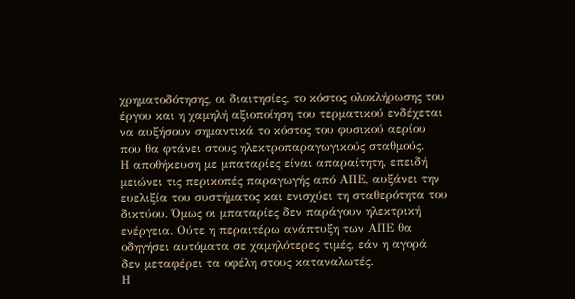χρηματοδότησης, οι διαιτησίες, το κόστος ολοκλήρωσης του έργου και η χαμηλή αξιοποίηση του τερματικού ενδέχεται να αυξήσουν σημαντικά το κόστος του φυσικού αερίου που θα φτάνει στους ηλεκτροπαραγωγικούς σταθμούς.
Η αποθήκευση με μπαταρίες είναι απαραίτητη, επειδή μειώνει τις περικοπές παραγωγής από ΑΠΕ, αυξάνει την ευελιξία του συστήματος και ενισχύει τη σταθερότητα του δικτύου. Όμως οι μπαταρίες δεν παράγουν ηλεκτρική ενέργεια. Ούτε η περαιτέρω ανάπτυξη των ΑΠΕ θα οδηγήσει αυτόματα σε χαμηλότερες τιμές, εάν η αγορά δεν μεταφέρει τα οφέλη στους καταναλωτές.
Η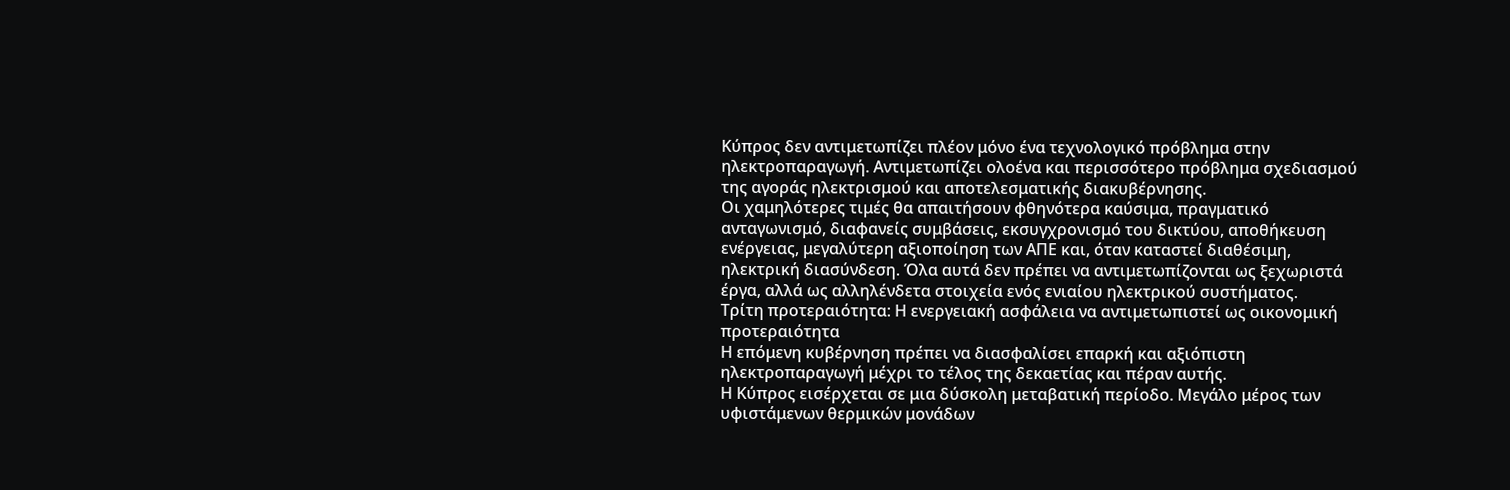Κύπρος δεν αντιμετωπίζει πλέον μόνο ένα τεχνολογικό πρόβλημα στην ηλεκτροπαραγωγή. Αντιμετωπίζει ολοένα και περισσότερο πρόβλημα σχεδιασμού της αγοράς ηλεκτρισμού και αποτελεσματικής διακυβέρνησης.
Οι χαμηλότερες τιμές θα απαιτήσουν φθηνότερα καύσιμα, πραγματικό ανταγωνισμό, διαφανείς συμβάσεις, εκσυγχρονισμό του δικτύου, αποθήκευση ενέργειας, μεγαλύτερη αξιοποίηση των ΑΠΕ και, όταν καταστεί διαθέσιμη, ηλεκτρική διασύνδεση. Όλα αυτά δεν πρέπει να αντιμετωπίζονται ως ξεχωριστά έργα, αλλά ως αλληλένδετα στοιχεία ενός ενιαίου ηλεκτρικού συστήματος.
Τρίτη προτεραιότητα: Η ενεργειακή ασφάλεια να αντιμετωπιστεί ως οικονομική προτεραιότητα
Η επόμενη κυβέρνηση πρέπει να διασφαλίσει επαρκή και αξιόπιστη ηλεκτροπαραγωγή μέχρι το τέλος της δεκαετίας και πέραν αυτής.
Η Κύπρος εισέρχεται σε μια δύσκολη μεταβατική περίοδο. Μεγάλο μέρος των υφιστάμενων θερμικών μονάδων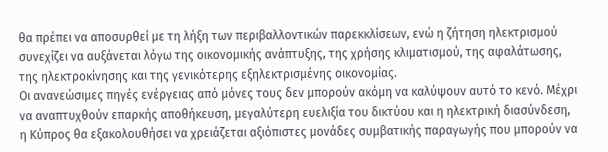θα πρέπει να αποσυρθεί με τη λήξη των περιβαλλοντικών παρεκκλίσεων, ενώ η ζήτηση ηλεκτρισμού συνεχίζει να αυξάνεται λόγω της οικονομικής ανάπτυξης, της χρήσης κλιματισμού, της αφαλάτωσης, της ηλεκτροκίνησης και της γενικότερης εξηλεκτρισμένης οικονομίας.
Οι ανανεώσιμες πηγές ενέργειας από μόνες τους δεν μπορούν ακόμη να καλύψουν αυτό το κενό. Μέχρι να αναπτυχθούν επαρκής αποθήκευση, μεγαλύτερη ευελιξία του δικτύου και η ηλεκτρική διασύνδεση, η Κύπρος θα εξακολουθήσει να χρειάζεται αξιόπιστες μονάδες συμβατικής παραγωγής που μπορούν να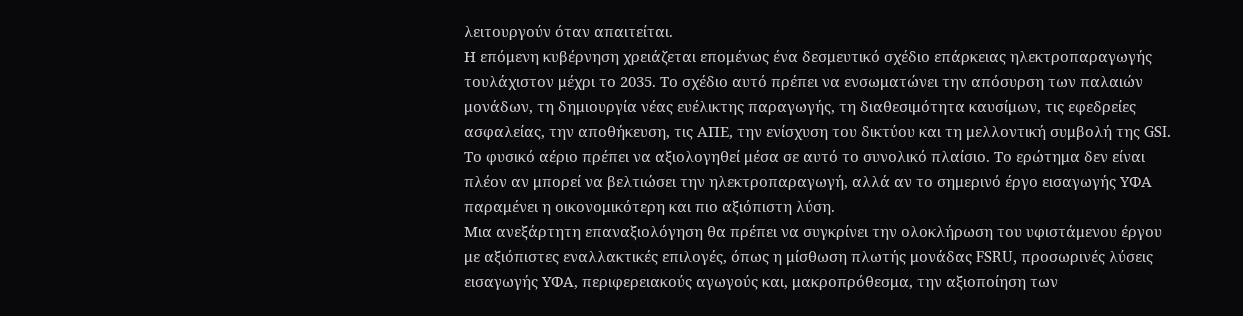λειτουργούν όταν απαιτείται.
Η επόμενη κυβέρνηση χρειάζεται επομένως ένα δεσμευτικό σχέδιο επάρκειας ηλεκτροπαραγωγής τουλάχιστον μέχρι το 2035. Το σχέδιο αυτό πρέπει να ενσωματώνει την απόσυρση των παλαιών μονάδων, τη δημιουργία νέας ευέλικτης παραγωγής, τη διαθεσιμότητα καυσίμων, τις εφεδρείες ασφαλείας, την αποθήκευση, τις ΑΠΕ, την ενίσχυση του δικτύου και τη μελλοντική συμβολή της GSI.
Το φυσικό αέριο πρέπει να αξιολογηθεί μέσα σε αυτό το συνολικό πλαίσιο. Το ερώτημα δεν είναι πλέον αν μπορεί να βελτιώσει την ηλεκτροπαραγωγή, αλλά αν το σημερινό έργο εισαγωγής ΥΦΑ παραμένει η οικονομικότερη και πιο αξιόπιστη λύση.
Μια ανεξάρτητη επαναξιολόγηση θα πρέπει να συγκρίνει την ολοκλήρωση του υφιστάμενου έργου με αξιόπιστες εναλλακτικές επιλογές, όπως η μίσθωση πλωτής μονάδας FSRU, προσωρινές λύσεις εισαγωγής ΥΦΑ, περιφερειακούς αγωγούς και, μακροπρόθεσμα, την αξιοποίηση των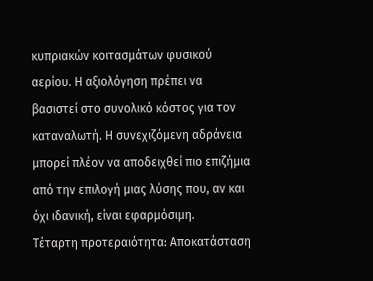κυπριακών κοιτασμάτων φυσικού αερίου. Η αξιολόγηση πρέπει να βασιστεί στο συνολικό κόστος για τον καταναλωτή. Η συνεχιζόμενη αδράνεια μπορεί πλέον να αποδειχθεί πιο επιζήμια από την επιλογή μιας λύσης που, αν και όχι ιδανική, είναι εφαρμόσιμη.
Τέταρτη προτεραιότητα: Αποκατάσταση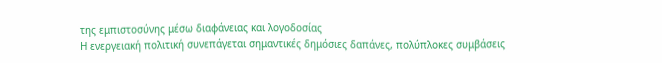της εμπιστοσύνης μέσω διαφάνειας και λογοδοσίας
Η ενεργειακή πολιτική συνεπάγεται σημαντικές δημόσιες δαπάνες, πολύπλοκες συμβάσεις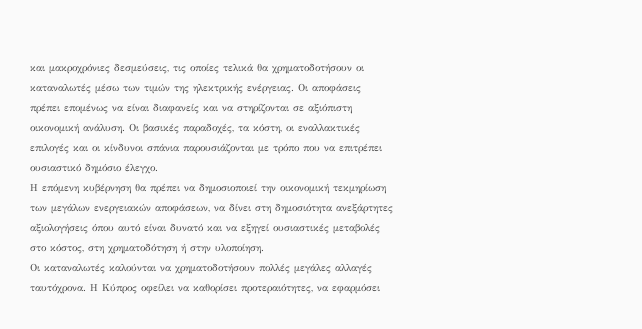και μακροχρόνιες δεσμεύσεις, τις οποίες τελικά θα χρηματοδοτήσουν οι καταναλωτές μέσω των τιμών της ηλεκτρικής ενέργειας. Οι αποφάσεις πρέπει επομένως να είναι διαφανείς και να στηρίζονται σε αξιόπιστη οικονομική ανάλυση. Οι βασικές παραδοχές, τα κόστη, οι εναλλακτικές επιλογές και οι κίνδυνοι σπάνια παρουσιάζονται με τρόπο που να επιτρέπει ουσιαστικό δημόσιο έλεγχο.
Η επόμενη κυβέρνηση θα πρέπει να δημοσιοποιεί την οικονομική τεκμηρίωση των μεγάλων ενεργειακών αποφάσεων, να δίνει στη δημοσιότητα ανεξάρτητες αξιολογήσεις όπου αυτό είναι δυνατό και να εξηγεί ουσιαστικές μεταβολές στο κόστος, στη χρηματοδότηση ή στην υλοποίηση.
Οι καταναλωτές καλούνται να χρηματοδοτήσουν πολλές μεγάλες αλλαγές ταυτόχρονα. Η Κύπρος οφείλει να καθορίσει προτεραιότητες, να εφαρμόσει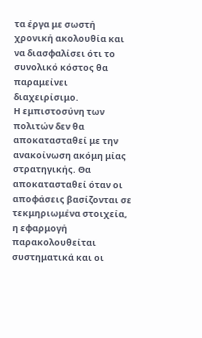τα έργα με σωστή χρονική ακολουθία και να διασφαλίσει ότι το συνολικό κόστος θα παραμείνει διαχειρίσιμο.
Η εμπιστοσύνη των πολιτών δεν θα αποκατασταθεί με την ανακοίνωση ακόμη μίας στρατηγικής. Θα αποκατασταθεί όταν οι αποφάσεις βασίζονται σε τεκμηριωμένα στοιχεία, η εφαρμογή παρακολουθείται συστηματικά και οι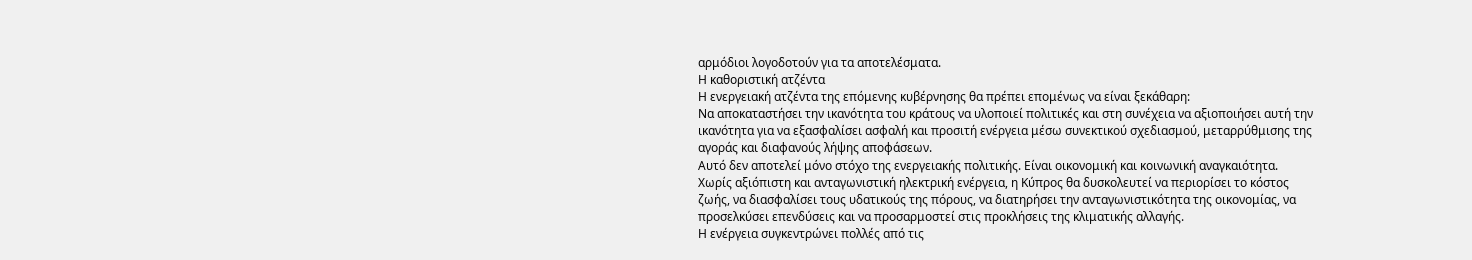αρμόδιοι λογοδοτούν για τα αποτελέσματα.
Η καθοριστική ατζέντα
Η ενεργειακή ατζέντα της επόμενης κυβέρνησης θα πρέπει επομένως να είναι ξεκάθαρη:
Να αποκαταστήσει την ικανότητα του κράτους να υλοποιεί πολιτικές και στη συνέχεια να αξιοποιήσει αυτή την ικανότητα για να εξασφαλίσει ασφαλή και προσιτή ενέργεια μέσω συνεκτικού σχεδιασμού, μεταρρύθμισης της αγοράς και διαφανούς λήψης αποφάσεων.
Αυτό δεν αποτελεί μόνο στόχο της ενεργειακής πολιτικής. Είναι οικονομική και κοινωνική αναγκαιότητα.
Χωρίς αξιόπιστη και ανταγωνιστική ηλεκτρική ενέργεια, η Κύπρος θα δυσκολευτεί να περιορίσει το κόστος ζωής, να διασφαλίσει τους υδατικούς της πόρους, να διατηρήσει την ανταγωνιστικότητα της οικονομίας, να προσελκύσει επενδύσεις και να προσαρμοστεί στις προκλήσεις της κλιματικής αλλαγής.
Η ενέργεια συγκεντρώνει πολλές από τις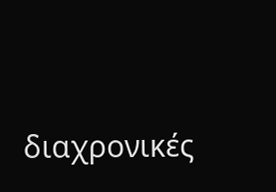διαχρονικές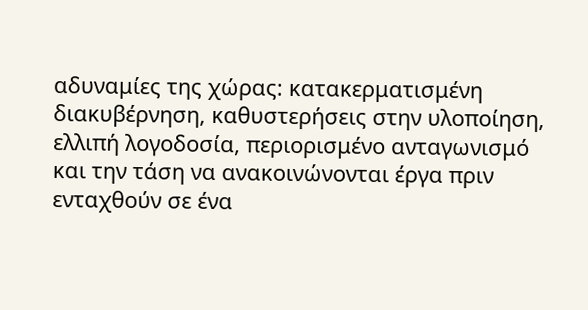αδυναμίες της χώρας: κατακερματισμένη διακυβέρνηση, καθυστερήσεις στην υλοποίηση, ελλιπή λογοδοσία, περιορισμένο ανταγωνισμό και την τάση να ανακοινώνονται έργα πριν ενταχθούν σε ένα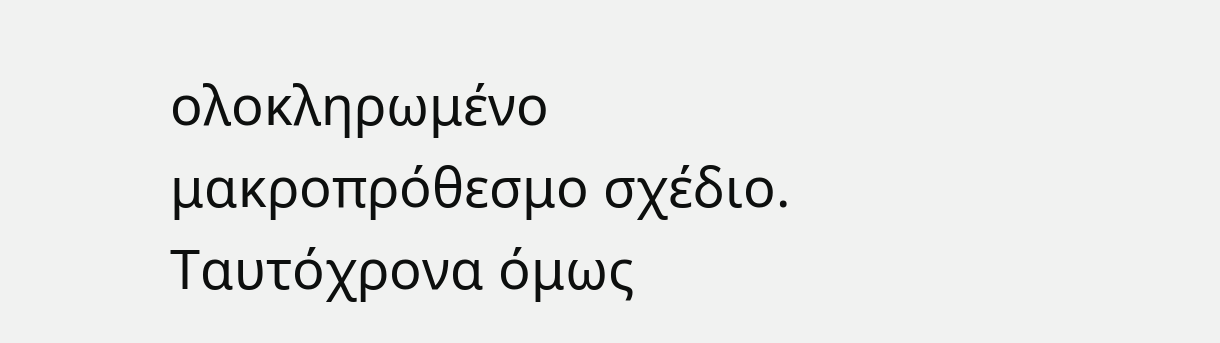ολοκληρωμένο μακροπρόθεσμο σχέδιο.
Ταυτόχρονα όμως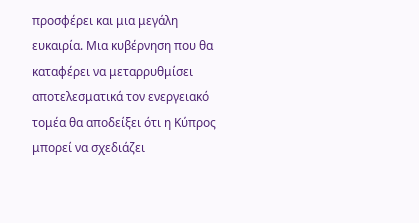προσφέρει και μια μεγάλη ευκαιρία. Μια κυβέρνηση που θα καταφέρει να μεταρρυθμίσει αποτελεσματικά τον ενεργειακό τομέα θα αποδείξει ότι η Κύπρος μπορεί να σχεδιάζει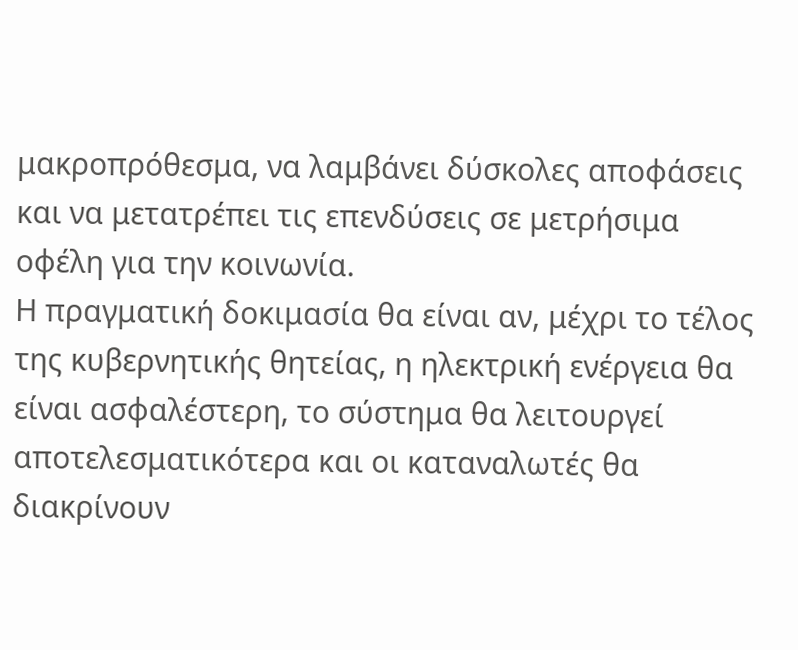μακροπρόθεσμα, να λαμβάνει δύσκολες αποφάσεις και να μετατρέπει τις επενδύσεις σε μετρήσιμα οφέλη για την κοινωνία.
Η πραγματική δοκιμασία θα είναι αν, μέχρι το τέλος της κυβερνητικής θητείας, η ηλεκτρική ενέργεια θα είναι ασφαλέστερη, το σύστημα θα λειτουργεί αποτελεσματικότερα και οι καταναλωτές θα διακρίνουν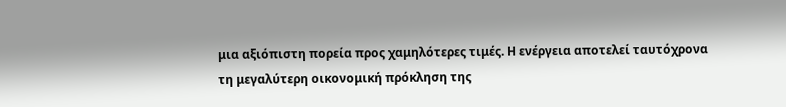μια αξιόπιστη πορεία προς χαμηλότερες τιμές. Η ενέργεια αποτελεί ταυτόχρονα τη μεγαλύτερη οικονομική πρόκληση της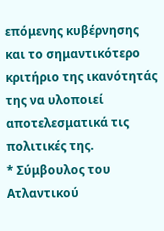επόμενης κυβέρνησης και το σημαντικότερο κριτήριο της ικανότητάς της να υλοποιεί αποτελεσματικά τις πολιτικές της.
* Σύμβουλος του Ατλαντικού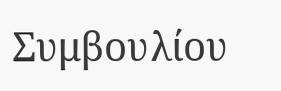Συμβουλίου